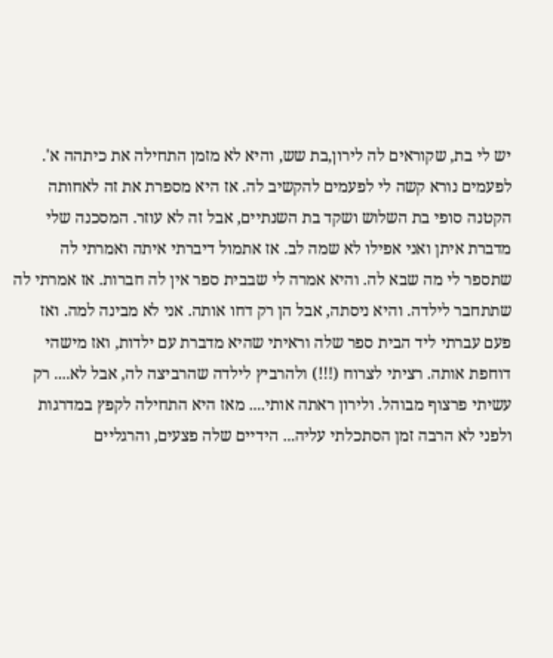יש לי בת, שקוראים לה לירון,בת שש, והיא לא מזמן התחילה את כיתהה א'. לפעמים נורא קשה לי לפעמים להקשיב לה. אז היא מספרת את זה לאחותה הקטנה סופי בת השלוש ושקד בת השנתיים, אבל זה לא עוזר. המסכנה שלי מדברת איתן ואני אפילו לא שמה לב. אז אתמול דיברתי איתה ואמרתי לה שתספר לי מה שבא לה. והיא אמרה לי שבבית ספר אין לה חברות. אז אמרתי לה שתתחבר לילדה. והיא ניסתה, אבל הן רק דחו אותה. אני לא מבינה למה. ואז פעם עברתי ליד הבית ספר שלה וראיתי שהיא מדברת עם ילדות, ואז מישהי דוחפת אותה. רציתי לצרוח (!!!) ולהרביץ לילדה שהרביצה לה, אבל לא.... רק עשיתי פרצוף מבוהל. ולירון ראתה אותי.... מאז היא התחילה לקפץ במדרגות ולפני לא הרבה זמן הסתכלתי עליה... הידיים שלה פצעים, והרגליים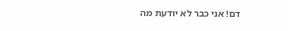דם! אני כבר לא יודעת מה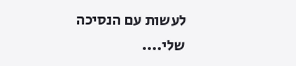לעשות עם הנסיכה שלי....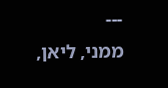---
ממני, ליאן,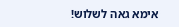אימא גאה לשלוש!